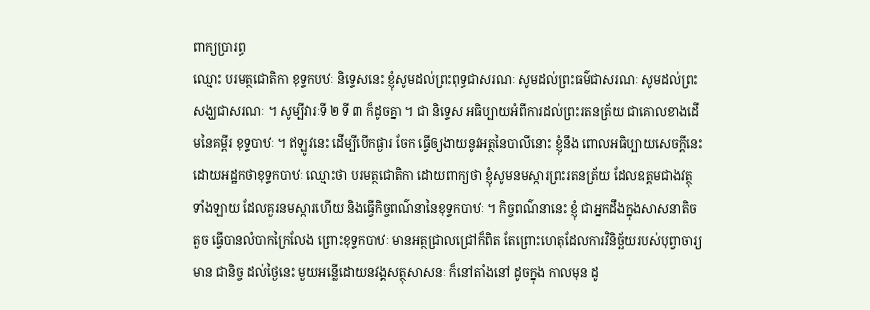ពាក្យប្រារព្ធ
ឈ្មោះ បរមត្ថជោតិកា ខុទ្ទកបឋៈ និទ្ទេសនេះ ខ្ញុំសូមដល់ព្រះពុទ្ធជាសរណៈ សូមដល់ព្រះធម៌ជាសរណៈ សូមដល់ព្រះសង្ឃជាសរណៈ ។ សូម្បីវារៈទី ២ ទី ៣ ក៏ដូចគ្នា ។ ជា និទ្ទេស អធិប្បាយអំពីការដល់ព្រះរតនត្រ័យ ជាគោលខាងដើមនៃគម្ពីរ ខុទ្ទបាឋៈ ។ ឥឡូវនេះ ដើម្បីបើកផ្ងារ ចែក ធ្វើឲ្យងាយនូវអត្ថនៃបាលីនោះ ខ្ញុំនឹង ពោលអធិប្បាយសេចក្តីនេះ ដោយអដ្ឋកថាខុទ្ទកបាឋៈ ឈ្មោះថា បរមត្ថជោតិកា ដោយពាក្យថា ខ្ញុំសូមនមស្ការព្រះរតនត្រ័យ ដែលឧត្តមជាងវត្ថុទាំងឡាយ ដែលគួរនមស្ការហើយ និងធ្វើកិច្ចពណ៌នានៃខុទ្ទកបាឋៈ ។ កិច្ចពណ៌នានេះ ខ្ញុំ ជាអ្នកដឹងក្នុងសាសនាតិចតួច ធ្វើបានលំបាកក្រៃលែង ព្រោះខុទ្ទកបាឋៈ មានអត្ថជ្រាលជ្រៅក៏ពិត តែព្រោះហេតុដែលការវិនិច្ឆ័យរបស់បុព្វាចារ្យមាន ជានិច្ច ដល់ថ្ងៃនេះ មួយអន្លើដោយនវង្គសត្ថុសាសនៈ ក៏នៅតាំងនៅ ដូចក្នុង កាលមុន ដូ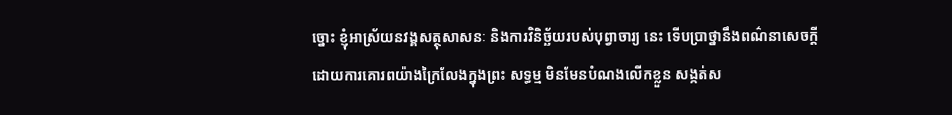ច្នោះ ខ្ញុំអាស្រ័យនវង្គសត្ថុសាសនៈ និងការវិនិច្ឆ័យរបស់បុព្វាចារ្យ នេះ ទើបប្រាថ្នានឹងពណ៌នាសេចក្តី ដោយការគោរពយ៉ាងក្រៃលែងក្នុងព្រះ សទ្ធម្ម មិនមែនបំណងលើកខ្លួន សង្កត់ស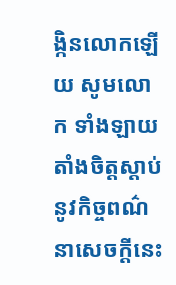ង្កិនលោកឡើយ សូមលោក ទាំងឡាយ តាំងចិត្តស្តាប់នូវកិច្ចពណ៌នាសេចក្តីនេះ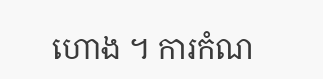ហោង ។ ការកំណ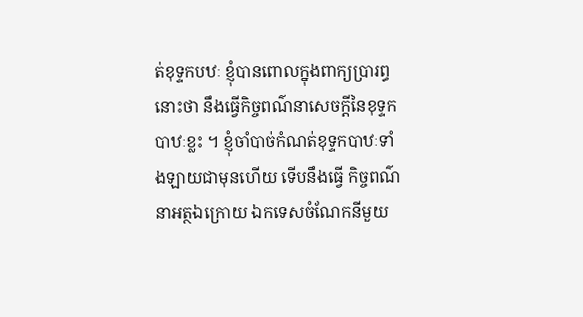ត់ខុទ្ទកបឋៈ ខ្ញុំបានពោលក្នុងពាក្យប្រារព្ធនោះថា នឹងធ្វើកិច្ចពណ៌នាសេចក្តីនៃខុទ្ទកបាឋៈខ្លះ ។ ខ្ញុំចាំបាច់កំណត់ខុទ្ទកបាឋៈទាំងឡាយជាមុនហើយ ទើបនឹងធ្វើ កិច្ចពណ៌នាអត្ថឯក្រោយ ឯកទេសចំណែកនីមួយ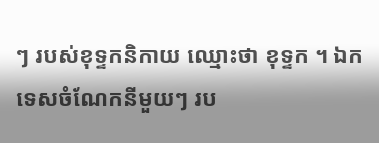ៗ របស់ខុទ្ទកនិកាយ ឈ្មោះថា ខុទ្ទក ។ ឯកទេសចំណែកនីមួយៗ រប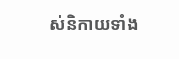ស់និកាយទាំង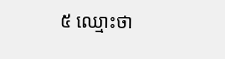៥ ឈ្មោះថា